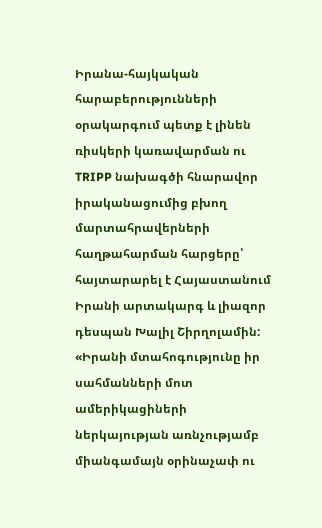Իրանա-հայկական հարաբերությունների օրակարգում պետք է լինեն ռիսկերի կառավարման ու TRIPP նախագծի հնարավոր իրականացումից բխող մարտահրավերների հաղթահարման հարցերը՝ հայտարարել է Հայաստանում Իրանի արտակարգ և լիազոր դեսպան Խալիլ Շիրղոլամին: «Իրանի մտահոգությունը իր սահմանների մոտ ամերիկացիների ներկայության առնչությամբ միանգամայն օրինաչափ ու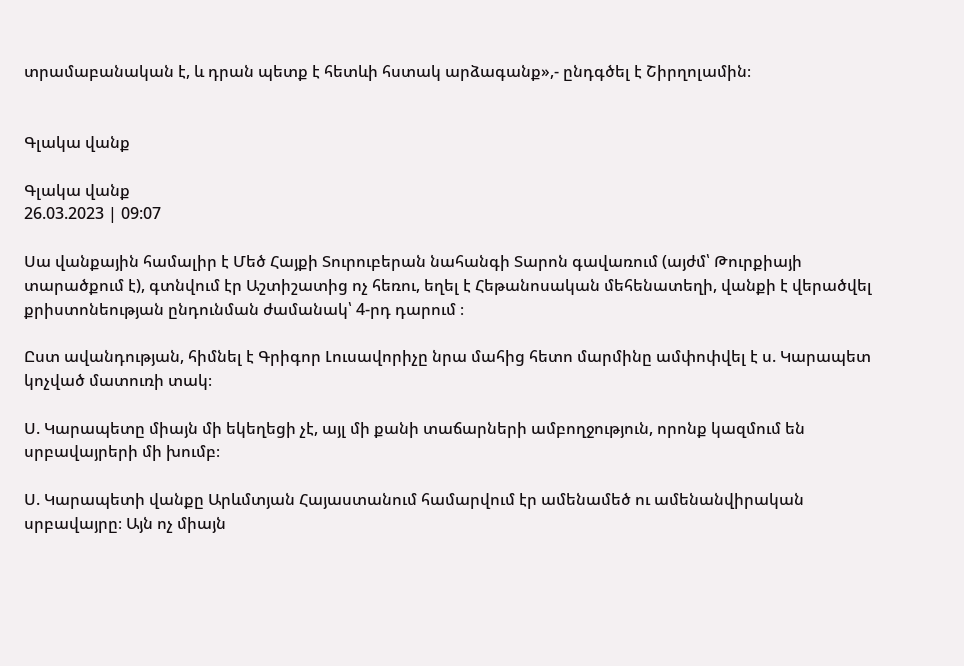տրամաբանական է, և դրան պետք է հետևի հստակ արձագանք»,- ընդգծել է Շիրղոլամին։


Գլակա վանք

Գլակա վանք
26.03.2023 | 09:07

Սա վանքային համալիր է Մեծ Հայքի Տուրուբերան նահանգի Տարոն գավառում (այժմ՝ Թուրքիայի տարածքում է), գտնվում էր Աշտիշատից ոչ հեռու, եղել է Հեթանոսական մեհենատեղի, վանքի է վերածվել քրիստոնեության ընդունման ժամանակ՝ 4-րդ դարում ։

Ըստ ավանդության, հիմնել է Գրիգոր Լուսավորիչը նրա մահից հետո մարմինը ամփոփվել է ս. Կարապետ կոչված մատուռի տակ։

Ս. Կարապետը միայն մի եկեղեցի չէ, այլ մի քանի տաճարների ամբողջություն, որոնք կազմում են սրբավայրերի մի խումբ։

Ս. Կարապետի վանքը Արևմտյան Հայաստանում համարվում էր ամենամեծ ու ամենանվիրական սրբավայրը։ Այն ոչ միայն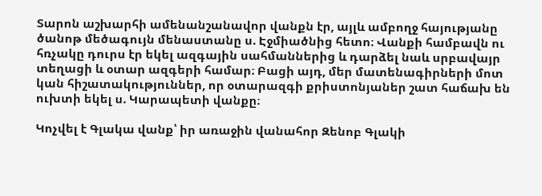Տարոն աշխարհի ամենանշանավոր վանքն էր, այլև ամբողջ հայությանը ծանոթ մեծագույն մենաստանը ս. Էջմիածնից հետո։ Վանքի համբավն ու հռչակը դուրս էր եկել ազգային սահմաններից և դարձել նաև սրբավայր տեղացի և օտար ազգերի համար։ Բացի այդ, մեր մատենագիրների մոտ կան հիշատակություններ, որ օտարազգի քրիստոնյաներ շատ հաճախ են ուխտի եկել ս. Կարապետի վանքը։

Կոչվել է Գլակա վանք՝ իր առաջին վանահոր Զենոբ Գլակի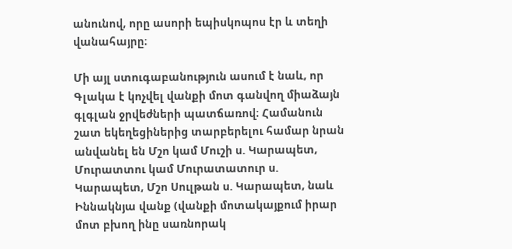անունով, որը ասորի եպիսկոպոս էր և տեղի վանահայրը։

Մի այլ ստուգաբանություն ասում է նաև, որ Գլակա է կոչվել վանքի մոտ գանվող միաձայն գլգլան ջրվեժների պատճառով։ Համանուն շատ եկեղեցիներից տարբերելու համար նրան անվանել են Մշո կամ Մուշի ս. Կարապետ, Մուրատտու կամ Մուրատատուր ս. Կարապետ, Մշո Սուլթան ս. Կարապետ, նաև Իննակնյա վանք (վանքի մոտակայքում իրար մոտ բխող ինը սառնորակ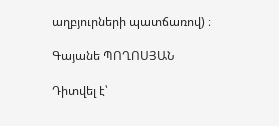աղբյուրների պատճառով) ։

Գայանե ՊՈՂՈՍՅԱՆ

Դիտվել է՝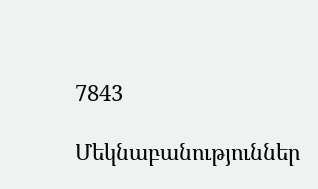7843

Մեկնաբանություններ